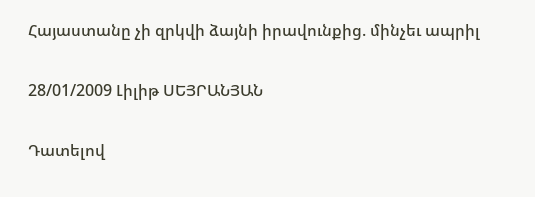Հայաստանը չի զրկվի ձայնի իրավունքից. մինչեւ ապրիլ

28/01/2009 Լիլիթ ՍԵՅՐԱՆՅԱՆ

Դատելով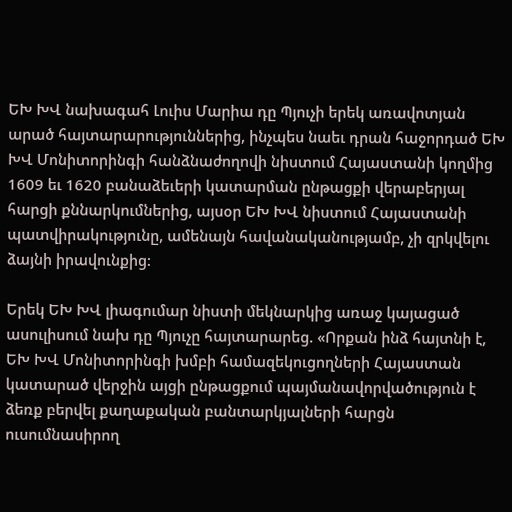ԵԽ ԽՎ նախագահ Լուիս Մարիա դը Պյուչի երեկ առավոտյան արած հայտարարություններից, ինչպես նաեւ դրան հաջորդած ԵԽ ԽՎ Մոնիտորինգի հանձնաժողովի նիստում Հայաստանի կողմից 1609 եւ 1620 բանաձեւերի կատարման ընթացքի վերաբերյալ հարցի քննարկումներից, այսօր ԵԽ ԽՎ նիստում Հայաստանի պատվիրակությունը, ամենայն հավանականությամբ, չի զրկվելու ձայնի իրավունքից:

Երեկ ԵԽ ԽՎ լիագումար նիստի մեկնարկից առաջ կայացած ասուլիսում նախ դը Պյուչը հայտարարեց. «Որքան ինձ հայտնի է, ԵԽ ԽՎ Մոնիտորինգի խմբի համազեկուցողների Հայաստան կատարած վերջին այցի ընթացքում պայմանավորվածություն է ձեռք բերվել քաղաքական բանտարկյալների հարցն ուսումնասիրող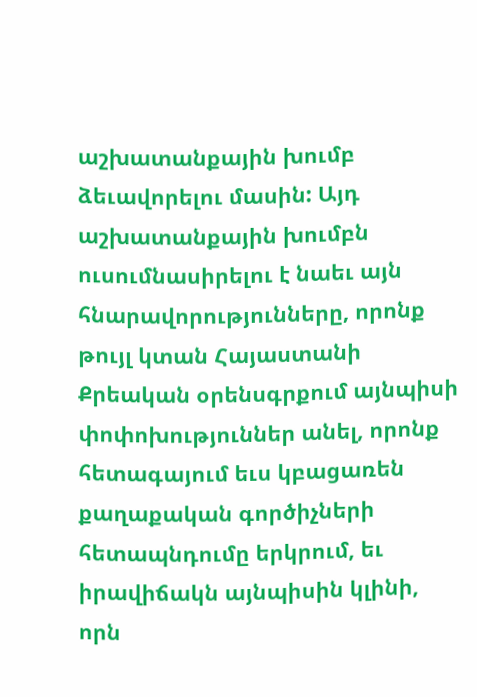աշխատանքային խումբ ձեւավորելու մասին: Այդ աշխատանքային խումբն ուսումնասիրելու է նաեւ այն հնարավորությունները, որոնք թույլ կտան Հայաստանի Քրեական օրենսգրքում այնպիսի փոփոխություններ անել, որոնք հետագայում եւս կբացառեն քաղաքական գործիչների հետապնդումը երկրում, եւ իրավիճակն այնպիսին կլինի, որն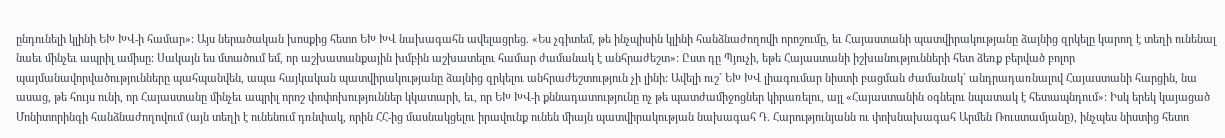ընդունելի կլինի ԵԽ ԽՎ-ի համար»: Այս ներածական խոսքից հետո ԵԽ ԽՎ նախագահն ավելացրեց. «Ես չգիտեմ, թե ինչպիսին կլինի հանձնաժողովի որոշումը, եւ Հայաստանի պատվիրակությանը ձայնից զրկելը կարող է տեղի ունենալ նաեւ մինչեւ ապրիլ ամիսը: Սակայն ես մտածում եմ, որ աշխատանքային խմբին աշխատելու համար ժամանակ է անհրաժեշտ»: Ըստ դը Պյուչի, եթե Հայաստանի իշխանությունների հետ ձեռք բերված բոլոր պայմանավորվածությունները պահպանվեն, ապա հայկական պատվիրակությանը ձայնից զրկելու անհրաժեշտություն չի լինի: Ավելի ուշ` ԵԽ ԽՎ լիագումար նիստի բացման ժամանակ` անդրադառնալով Հայաստանի հարցին, նա ասաց, թե հույս ունի, որ Հայաստանը մինչեւ ապրիլ որոշ փոփոխություններ կկատարի, եւ, որ ԵԽ ԽՎ-ի քննադատությունը ոչ թե պատժամիջոցներ կիրառելու, այլ «Հայաստանին օգնելու նպատակ է հետապնդում»: Իսկ երեկ կայացած Մոնիտորինգի հանձնաժողովում (այն տեղի է ունենում դռնփակ, որին ՀՀ-ից մասնակցելու իրավունք ունեն միայն պատվիրակության նախագահ Դ. Հարությունյանն ու փոխնախագահ Արմեն Ռուստամյանը), ինչպես նիստից հետո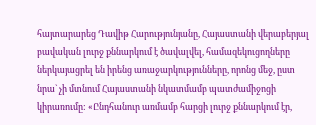հայտարարեց Դավիթ Հարությունյանը, Հայաստանի վերաբերյալ բավական լուրջ քննարկում է ծավալվել, համազեկուցողները ներկայացրել են իրենց առաջարկությունները, որոնց մեջ, ըստ նրա` չի մտնում Հայաստանի նկատմամբ պատժամիջոցի կիրառումը: «Ընդհանուր առմամբ հարցի լուրջ քննարկում էր,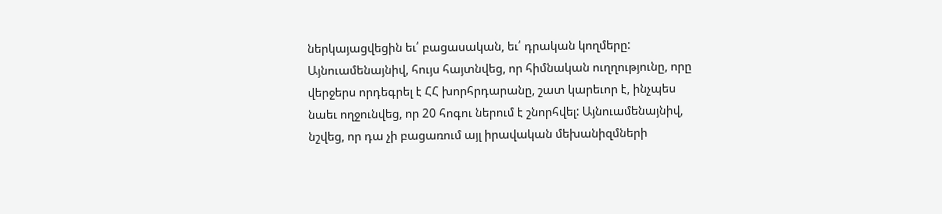ներկայացվեցին եւ՛ բացասական, եւ՛ դրական կողմերը: Այնուամենայնիվ, հույս հայտնվեց, որ հիմնական ուղղությունը, որը վերջերս որդեգրել է ՀՀ խորհրդարանը, շատ կարեւոր է, ինչպես նաեւ ողջունվեց, որ 20 հոգու ներում է շնորհվել: Այնուամենայնիվ, նշվեց, որ դա չի բացառում այլ իրավական մեխանիզմների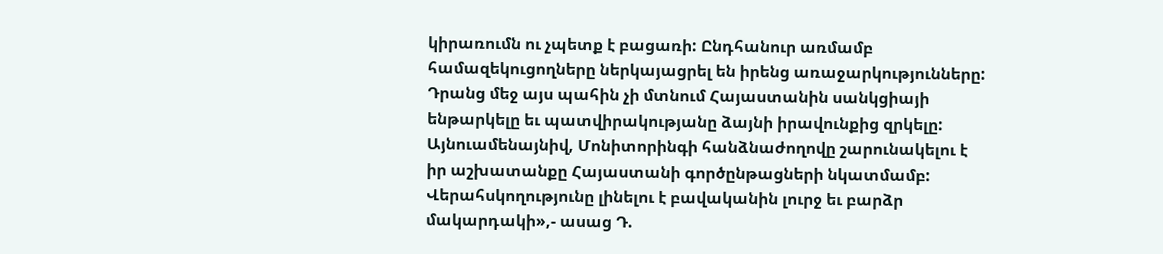կիրառումն ու չպետք է բացառի: Ընդհանուր առմամբ համազեկուցողները ներկայացրել են իրենց առաջարկությունները: Դրանց մեջ այս պահին չի մտնում Հայաստանին սանկցիայի ենթարկելը եւ պատվիրակությանը ձայնի իրավունքից զրկելը: Այնուամենայնիվ, Մոնիտորինգի հանձնաժողովը շարունակելու է իր աշխատանքը Հայաստանի գործընթացների նկատմամբ: Վերահսկողությունը լինելու է բավականին լուրջ եւ բարձր մակարդակի»,- ասաց Դ.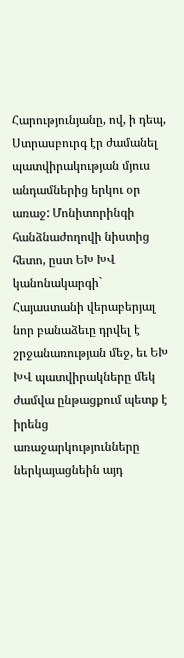Հարությունյանը, ով, ի դեպ, Ստրասբուրգ էր ժամանել պատվիրակության մյուս անդամներից երկու օր առաջ: Մոնիտորինգի հանձնաժողովի նիստից հետո, ըստ ԵԽ ԽՎ կանոնակարգի` Հայաստանի վերաբերյալ նոր բանաձեւը դրվել է շրջանառության մեջ, եւ ԵԽ ԽՎ պատվիրակները մեկ ժամվա ընթացքում պետք է իրենց առաջարկությունները ներկայացնեին այդ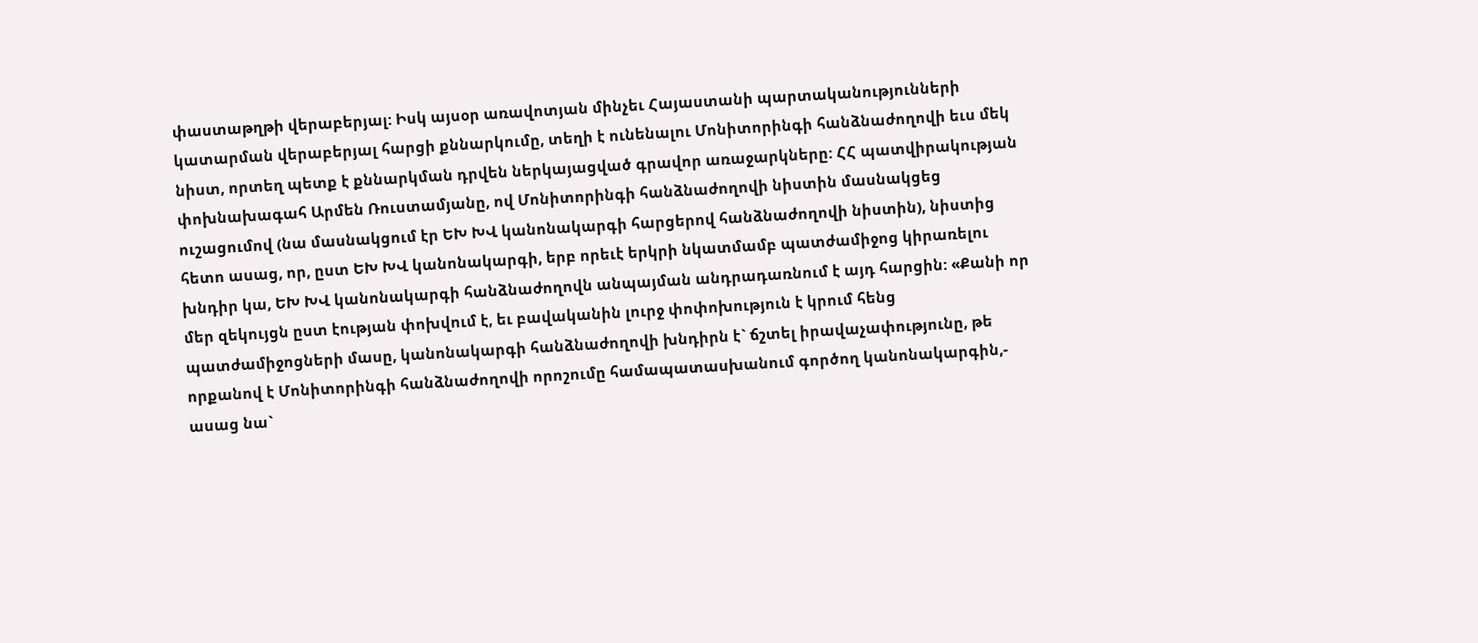փաստաթղթի վերաբերյալ: Իսկ այսօր առավոտյան մինչեւ Հայաստանի պարտականությունների կատարման վերաբերյալ հարցի քննարկումը, տեղի է ունենալու Մոնիտորինգի հանձնաժողովի եւս մեկ նիստ, որտեղ պետք է քննարկման դրվեն ներկայացված գրավոր առաջարկները: ՀՀ պատվիրակության փոխնախագահ Արմեն Ռուստամյանը, ով Մոնիտորինգի հանձնաժողովի նիստին մասնակցեց ուշացումով (նա մասնակցում էր ԵԽ ԽՎ կանոնակարգի հարցերով հանձնաժողովի նիստին), նիստից հետո ասաց, որ, ըստ ԵԽ ԽՎ կանոնակարգի, երբ որեւէ երկրի նկատմամբ պատժամիջոց կիրառելու խնդիր կա, ԵԽ ԽՎ կանոնակարգի հանձնաժողովն անպայման անդրադառնում է այդ հարցին: «Քանի որ մեր զեկույցն ըստ էության փոխվում է, եւ բավականին լուրջ փոփոխություն է կրում հենց պատժամիջոցների մասը, կանոնակարգի հանձնաժողովի խնդիրն է` ճշտել իրավաչափությունը, թե որքանով է Մոնիտորինգի հանձնաժողովի որոշումը համապատասխանում գործող կանոնակարգին,- ասաց նա`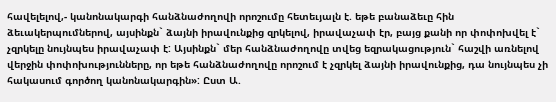հավելելով,- կանոնակարգի հանձնաժողովի որոշումը հետեւյալն է. եթե բանաձեւը հին ձեւակերպումներով, այսինքն` ձայնի իրավունքից զրկելով, իրավաչափ էր, բայց քանի որ փոփոխվել է` չզրկելը նույնպես իրավաչափ է: Այսինքն` մեր հանձնաժողովը տվեց եզրակացություն` հաշվի առնելով վերջին փոփոխությունները, որ եթե հանձնաժողովը որոշում է չզրկել ձայնի իրավունքից, դա նույնպես չի հակասում գործող կանոնակարգին»: Ըստ Ա.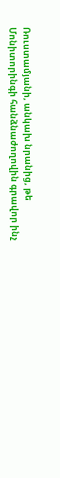Ռուստամյանի, անկախ նրանից, թե Մոնիտորինգի հանձնաժողովին գրավոր ինչ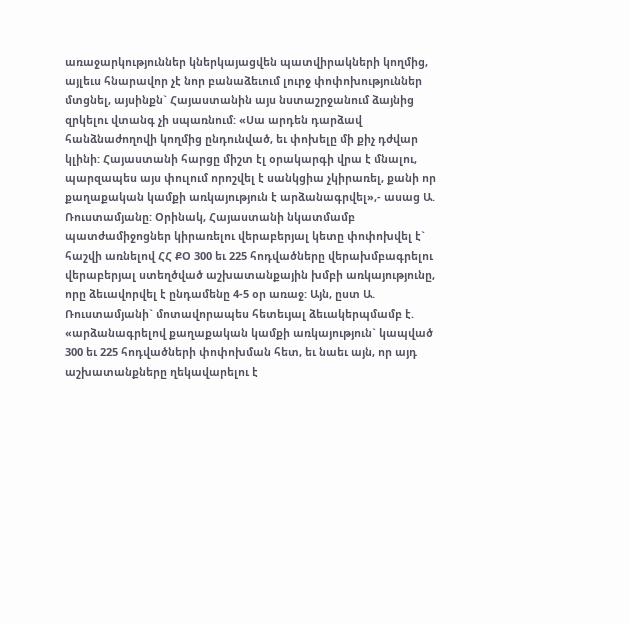առաջարկություններ կներկայացվեն պատվիրակների կողմից, այլեւս հնարավոր չէ նոր բանաձեւում լուրջ փոփոխություններ մտցնել, այսինքն` Հայաստանին այս նստաշրջանում ձայնից զրկելու վտանգ չի սպառնում: «Սա արդեն դարձավ հանձնաժողովի կողմից ընդունված, եւ փոխելը մի քիչ դժվար կլինի: Հայաստանի հարցը միշտ էլ օրակարգի վրա է մնալու, պարզապես այս փուլում որոշվել է սանկցիա չկիրառել, քանի որ քաղաքական կամքի առկայություն է արձանագրվել»,- ասաց Ա. Ռուստամյանը: Օրինակ, Հայաստանի նկատմամբ պատժամիջոցներ կիրառելու վերաբերյալ կետը փոփոխվել է` հաշվի առնելով ՀՀ ՔՕ 300 եւ 225 հոդվածները վերախմբագրելու վերաբերյալ ստեղծված աշխատանքային խմբի առկայությունը, որը ձեւավորվել է ընդամենը 4-5 օր առաջ: Այն, ըստ Ա. Ռուստամյանի` մոտավորապես հետեւյալ ձեւակերպմամբ է. «արձանագրելով քաղաքական կամքի առկայություն` կապված 300 եւ 225 հոդվածների փոփոխման հետ, եւ նաեւ այն, որ այդ աշխատանքները ղեկավարելու է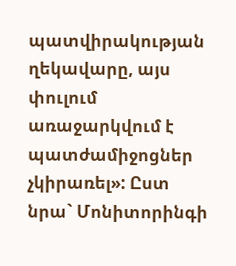պատվիրակության ղեկավարը, այս փուլում առաջարկվում է պատժամիջոցներ չկիրառել»: Ըստ նրա` Մոնիտորինգի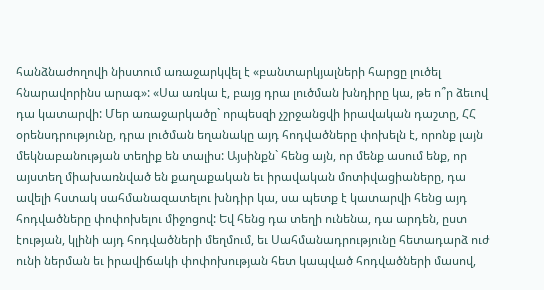հանձնաժողովի նիստում առաջարկվել է «բանտարկյալների հարցը լուծել հնարավորինս արագ»: «Սա առկա է, բայց դրա լուծման խնդիրը կա, թե ո՞ր ձեւով դա կատարվի: Մեր առաջարկածը` որպեսզի չշրջանցվի իրավական դաշտը, ՀՀ օրենսդրությունը, դրա լուծման եղանակը այդ հոդվածները փոխելն է, որոնք լայն մեկնաբանության տեղիք են տալիս: Այսինքն` հենց այն, որ մենք ասում ենք, որ այստեղ միախառնված են քաղաքական եւ իրավական մոտիվացիաները, դա ավելի հստակ սահմանազատելու խնդիր կա, սա պետք է կատարվի հենց այդ հոդվածները փոփոխելու միջոցով: Եվ հենց դա տեղի ունենա, դա արդեն, ըստ էության, կլինի այդ հոդվածների մեղմում, եւ Սահմանադրությունը հետադարձ ուժ ունի ներման եւ իրավիճակի փոփոխության հետ կապված հոդվածների մասով,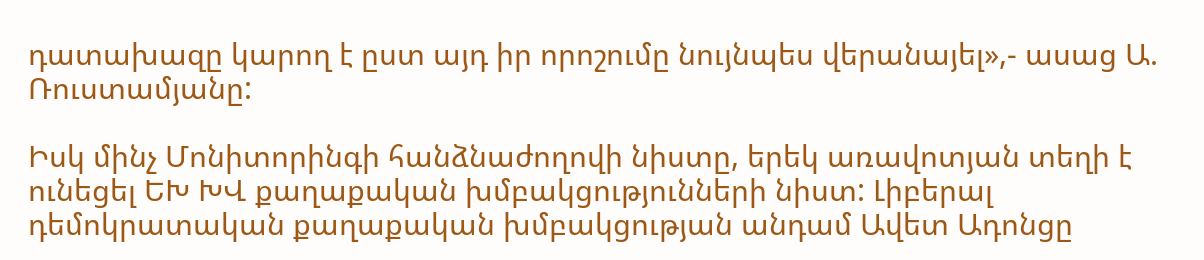դատախազը կարող է ըստ այդ իր որոշումը նույնպես վերանայել»,- ասաց Ա. Ռուստամյանը:

Իսկ մինչ Մոնիտորինգի հանձնաժողովի նիստը, երեկ առավոտյան տեղի է ունեցել ԵԽ ԽՎ քաղաքական խմբակցությունների նիստ: Լիբերալ դեմոկրատական քաղաքական խմբակցության անդամ Ավետ Ադոնցը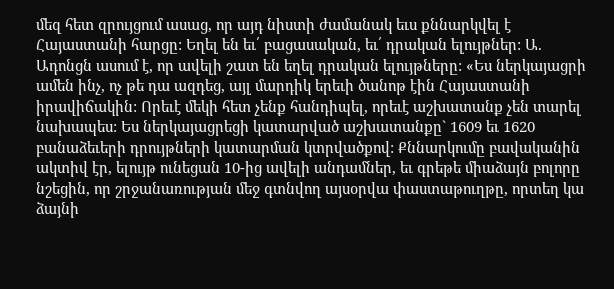մեզ հետ զրույցում ասաց, որ այդ նիստի ժամանակ եւս քննարկվել է Հայաստանի հարցը: Եղել են եւ՛ բացասական, եւ՛ դրական ելույթներ: Ա. Ադոնցն ասում է, որ ավելի շատ են եղել դրական ելույթները: «Ես ներկայացրի ամեն ինչ, ոչ թե դա ազդեց, այլ մարդիկ երեւի ծանոթ էին Հայաստանի իրավիճակին: Որեւէ մեկի հետ չենք հանդիպել, որեւէ աշխատանք չեն տարել նախապես: Ես ներկայացրեցի կատարված աշխատանքը` 1609 եւ 1620 բանաձեւերի դրույթների կատարման կտրվածքով: Քննարկումը բավականին ակտիվ էր, ելույթ ունեցան 10-ից ավելի անդամներ, եւ գրեթե միաձայն բոլորը նշեցին, որ շրջանառության մեջ գտնվող այսօրվա փաստաթուղթը, որտեղ կա ձայնի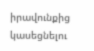իրավունքից կասեցնելու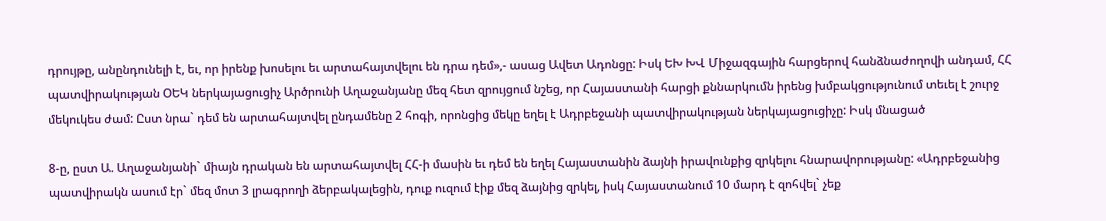դրույթը, անընդունելի է, եւ, որ իրենք խոսելու եւ արտահայտվելու են դրա դեմ»,- ասաց Ավետ Ադոնցը: Իսկ ԵԽ ԽՎ Միջազգային հարցերով հանձնաժողովի անդամ, ՀՀ պատվիրակության ՕԵԿ ներկայացուցիչ Արծրունի Աղաջանյանը մեզ հետ զրույցում նշեց, որ Հայաստանի հարցի քննարկումն իրենց խմբակցությունում տեւել է շուրջ մեկուկես ժամ: Ըստ նրա` դեմ են արտահայտվել ընդամենը 2 հոգի, որոնցից մեկը եղել է Ադրբեջանի պատվիրակության ներկայացուցիչը: Իսկ մնացած

8-ը, ըստ Ա. Աղաջանյանի` միայն դրական են արտահայտվել ՀՀ-ի մասին եւ դեմ են եղել Հայաստանին ձայնի իրավունքից զրկելու հնարավորությանը: «Ադրբեջանից պատվիրակն ասում էր` մեզ մոտ 3 լրագրողի ձերբակալեցին, դուք ուզում էիք մեզ ձայնից զրկել, իսկ Հայաստանում 10 մարդ է զոհվել` չեք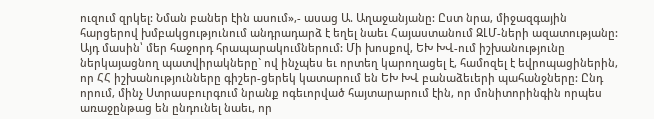ուզում զրկել: Նման բաներ էին ասում»,- ասաց Ա. Աղաջանյանը: Ըստ նրա, միջազգային հարցերով խմբակցությունում անդրադարձ է եղել նաեւ Հայաստանում ԶԼՄ-ների ազատությանը: Այդ մասին՝ մեր հաջորդ հրապարակումներում: Մի խոսքով, ԵԽ ԽՎ-ում իշխանությունը ներկայացնող պատվիրակները` ով ինչպես եւ որտեղ կարողացել է, համոզել է եվրոպացիներին, որ ՀՀ իշխանությունները գիշեր-ցերեկ կատարում են ԵԽ ԽՎ բանաձեւերի պահանջները: Ընդ որում, մինչ Ստրասբուրգում նրանք ոգեւորված հայտարարում էին, որ մոնիտորինգին որպես առաջընթաց են ընդունել նաեւ, որ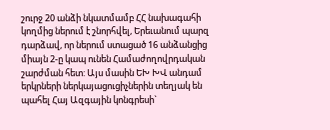շուրջ 20 անձի նկատմամբ ՀՀ նախագահի կողմից ներում է շնորհվել, Երեւանում պարզ դարձավ, որ ներում ստացած 16 անձանցից միայն 2-ը կապ ունեն Համաժողովրդական շարժման հետ: Այս մասին ԵԽ ԽՎ անդամ երկրների ներկայացուցիչներին տեղյակ են պահել Հայ Ազգային կոնգրեսի`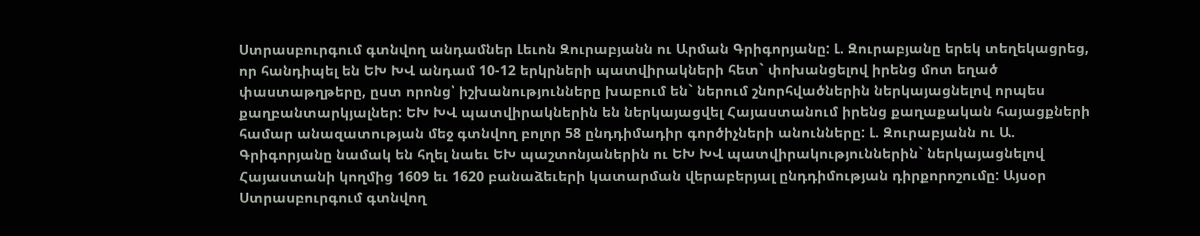Ստրասբուրգում գտնվող անդամներ Լեւոն Զուրաբյանն ու Արման Գրիգորյանը: Լ. Զուրաբյանը երեկ տեղեկացրեց, որ հանդիպել են ԵԽ ԽՎ անդամ 10-12 երկրների պատվիրակների հետ` փոխանցելով իրենց մոտ եղած փաստաթղթերը, ըստ որոնց՝ իշխանությունները խաբում են` ներում շնորհվածներին ներկայացնելով որպես քաղբանտարկյալներ: ԵԽ ԽՎ պատվիրակներին են ներկայացվել Հայաստանում իրենց քաղաքական հայացքների համար անազատության մեջ գտնվող բոլոր 58 ընդդիմադիր գործիչների անունները: Լ. Զուրաբյանն ու Ա. Գրիգորյանը նամակ են հղել նաեւ ԵԽ պաշտոնյաներին ու ԵԽ ԽՎ պատվիրակություններին` ներկայացնելով Հայաստանի կողմից 1609 եւ 1620 բանաձեւերի կատարման վերաբերյալ ընդդիմության դիրքորոշումը: Այսօր Ստրասբուրգում գտնվող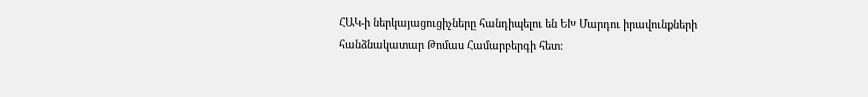ՀԱԿ-ի ներկայացուցիչները հանդիպելու են ԵԽ Մարդու իրավունքների հանձնակատար Թոմաս Համարբերգի հետ: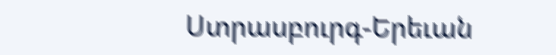Ստրասբուրգ-Երեւան